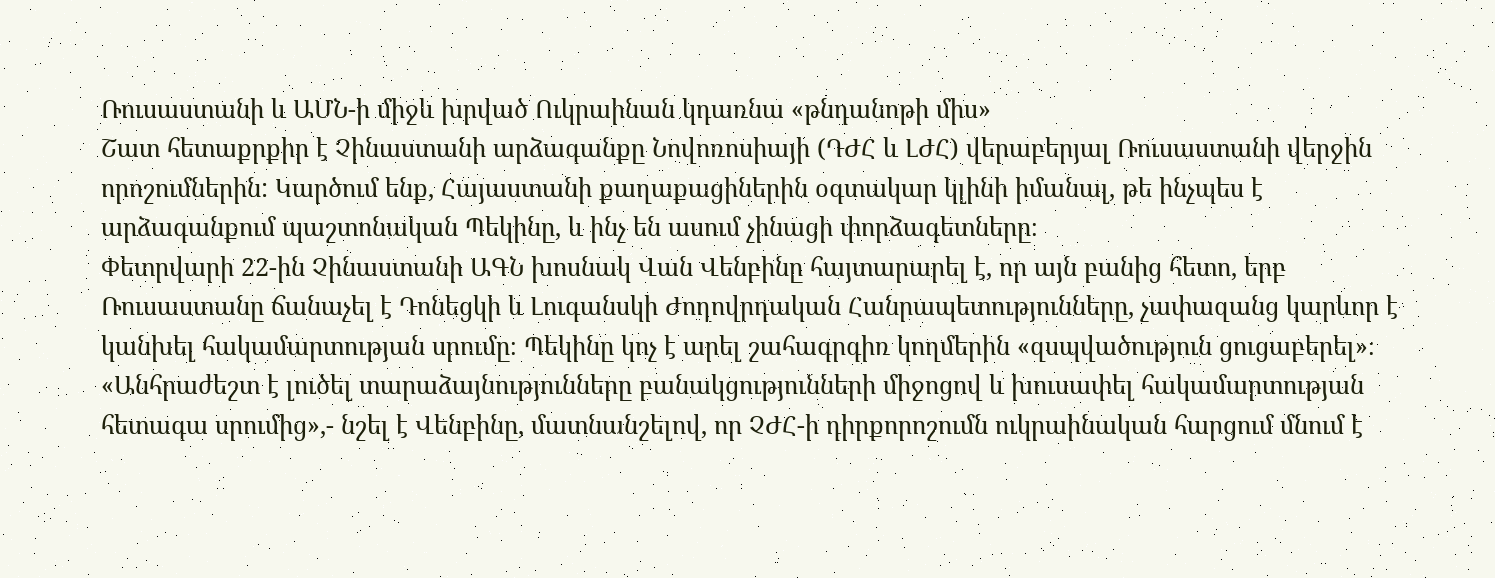Ռուսաստանի և ԱՄՆ-ի միջև խրված Ուկրաինան կդառնա «թնդանոթի միս»
Շատ հետաքրքիր է Չինաստանի արձագանքը Նովոռոսիայի (ԴԺՀ և ԼԺՀ) վերաբերյալ Ռուսաստանի վերջին որոշումներին: Կարծում ենք, Հայաստանի քաղաքացիներին օգտակար կլինի իմանալ, թե ինչպես է արձագանքում պաշտոնական Պեկինը, և ինչ են ասում չինացի փորձագետները։
Փետրվարի 22-ին Չինաստանի ԱԳՆ խոսնակ Վան Վենբինը հայտարարել է, որ այն բանից հետո, երբ Ռուսաստանը ճանաչել է Դոնեցկի և Լուգանսկի Ժողովրդական Հանրապետությունները, չափազանց կարևոր է կանխել հակամարտության սրումը։ Պեկինը կոչ է արել շահագրգիռ կողմերին «զսպվածություն ցուցաբերել»։ «Անհրաժեշտ է լուծել տարաձայնությունները բանակցությունների միջոցով և խուսափել հակամարտության հետագա սրումից»,- նշել է Վենբինը, մատնանշելով, որ ՉԺՀ-ի դիրքորոշումն ուկրաինական հարցում մնում է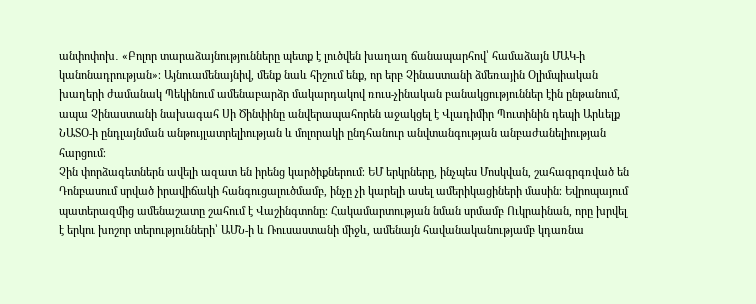անփոփոխ․ «Բոլոր տարաձայնությունները պետք է լուծվեն խաղաղ ճանապարհով՝ համաձայն ՄԱԿ-ի կանոնադրության»։ Այնուամենայնիվ, մենք նաև հիշում ենք, որ երբ Չինաստանի ձմեռային Օլիմպիական խաղերի ժամանակ Պեկինում ամենաբարձր մակարդակով ռուս-չինական բանակցություններ էին ընթանում, ապա Չինաստանի նախագահ Սի Ծինփինը անվերապահորեն աջակցել է Վլադիմիր Պուտինին դեպի Արևելք ՆԱՏՕ-ի ընդլայնման անթույլատրելիության և մոլորակի ընդհանուր անվտանգության անբաժանելիության հարցում։
Չին փորձագետներն ավելի ազատ են իրենց կարծիքներում։ ԵՄ երկրները, ինչպես Մոսկվան, շահագրգռված են Դոնբասում սրված իրավիճակի հանգուցալուծմամբ, ինչը չի կարելի ասել ամերիկացիների մասին։ Եվրոպայում պատերազմից ամենաշատը շահում է Վաշինգտոնը։ Հակամարտության նման սրմամբ Ուկրաինան, որը խրվել է երկու խոշոր տերությունների՝ ԱՄՆ-ի և Ռուսաստանի միջև, ամենայն հավանականությամբ կդառնա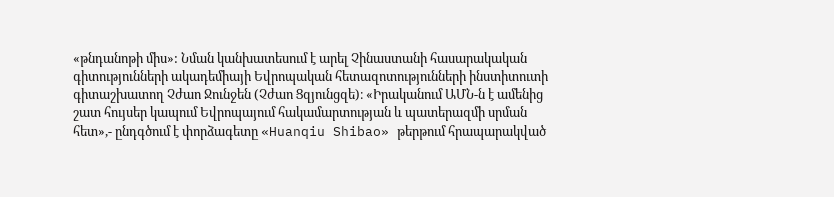«թնդանոթի միս»: Նման կանխատեսում է արել Չինաստանի հասարակական գիտությունների ակադեմիայի Եվրոպական հետազոտությունների ինստիտուտի գիտաշխատող Չժաո Ջունջեն (Չժաո Ցզյունցզե)։ «Իրականում ԱՄՆ-ն է ամենից շատ հույսեր կապում Եվրոպայում հակամարտության և պատերազմի սրման հետ»,- ընդգծում է փորձագետը «Huanqiu Shibao» թերթում հրապարակված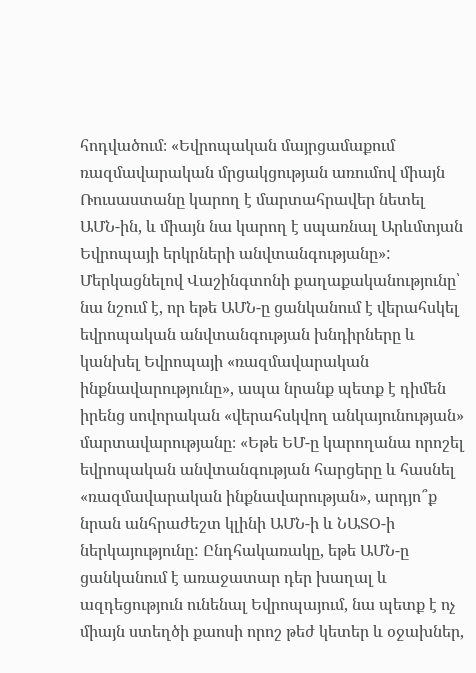հոդվածում։ «Եվրոպական մայրցամաքում ռազմավարական մրցակցության առումով միայն Ռուսաստանը կարող է մարտահրավեր նետել ԱՄՆ-ին, և միայն նա կարող է սպառնալ Արևմտյան Եվրոպայի երկրների անվտանգությանը»: Մերկացնելով Վաշինգտոնի քաղաքականությունը՝ նա նշում է, որ եթե ԱՄՆ-ը ցանկանում է վերահսկել եվրոպական անվտանգության խնդիրները և կանխել Եվրոպայի «ռազմավարական ինքնավարությունը», ապա նրանք պետք է դիմեն իրենց սովորական «վերահսկվող անկայունության» մարտավարությանը։ «Եթե ԵՄ-ը կարողանա որոշել եվրոպական անվտանգության հարցերը և հասնել «ռազմավարական ինքնավարության», արդյո՞ք նրան անհրաժեշտ կլինի ԱՄՆ-ի և ՆԱՏՕ-ի ներկայությունը: Ընդհակառակը, եթե ԱՄՆ-ը ցանկանում է առաջատար դեր խաղալ և ազդեցություն ունենալ Եվրոպայում, նա պետք է ոչ միայն ստեղծի քաոսի որոշ թեժ կետեր և օջախներ,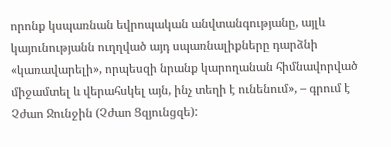որոնք կսպառնան եվրոպական անվտանգությանը, այլև կայունությանն ուղղված այդ սպառնալիքները դարձնի «կառավարելի», որպեսզի նրանք կարողանան հիմնավորված միջամտել և վերահսկել այն, ինչ տեղի է ունենում», – գրում է Չժաո Ջունջին (Չժաո Ցզյունցզե):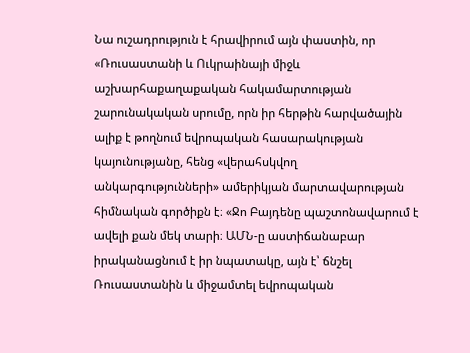Նա ուշադրություն է հրավիրում այն փաստին, որ «Ռուսաստանի և Ուկրաինայի միջև աշխարհաքաղաքական հակամարտության շարունակական սրումը, որն իր հերթին հարվածային ալիք է թողնում եվրոպական հասարակության կայունությանը, հենց «վերահսկվող անկարգությունների» ամերիկյան մարտավարության հիմնական գործիքն է։ «Ջո Բայդենը պաշտոնավարում է ավելի քան մեկ տարի։ ԱՄՆ-ը աստիճանաբար իրականացնում է իր նպատակը, այն է՝ ճնշել Ռուսաստանին և միջամտել եվրոպական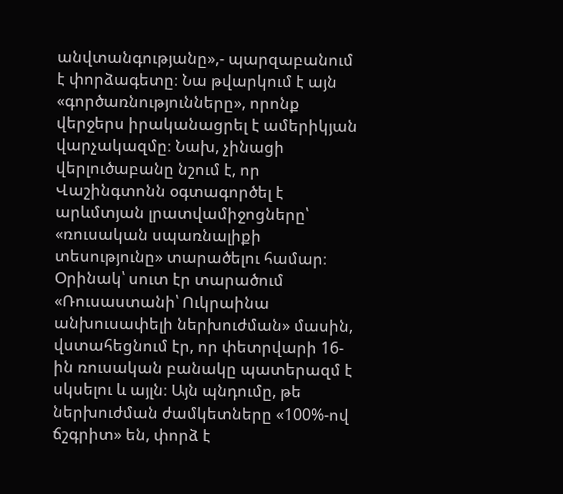անվտանգությանը»,- պարզաբանում է փորձագետը։ Նա թվարկում է այն «գործառնությունները», որոնք վերջերս իրականացրել է ամերիկյան վարչակազմը։ Նախ, չինացի վերլուծաբանը նշում է, որ Վաշինգտոնն օգտագործել է արևմտյան լրատվամիջոցները՝ «ռուսական սպառնալիքի տեսությունը» տարածելու համար։ Օրինակ՝ սուտ էր տարածում «Ռուսաստանի՝ Ուկրաինա անխուսափելի ներխուժման» մասին, վստահեցնում էր, որ փետրվարի 16-ին ռուսական բանակը պատերազմ է սկսելու և այլն։ Այն պնդումը, թե ներխուժման ժամկետները «100%-ով ճշգրիտ» են, փորձ է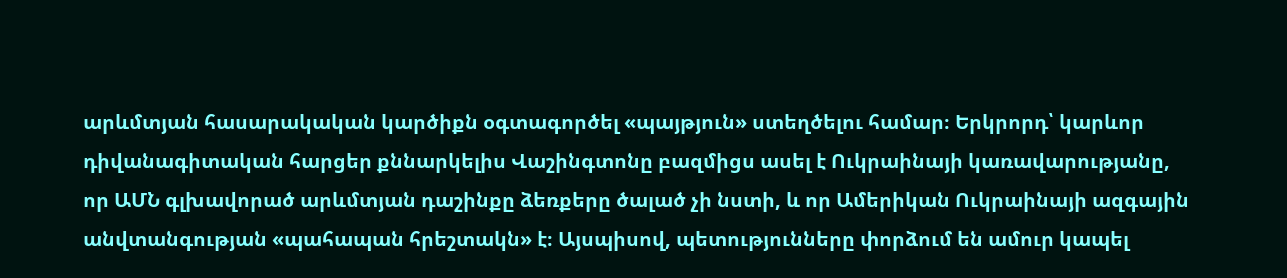արևմտյան հասարակական կարծիքն օգտագործել «պայթյուն» ստեղծելու համար։ Երկրորդ՝ կարևոր դիվանագիտական հարցեր քննարկելիս Վաշինգտոնը բազմիցս ասել է Ուկրաինայի կառավարությանը, որ ԱՄՆ գլխավորած արևմտյան դաշինքը ձեռքերը ծալած չի նստի, և որ Ամերիկան Ուկրաինայի ազգային անվտանգության «պահապան հրեշտակն» է։ Այսպիսով, պետությունները փորձում են ամուր կապել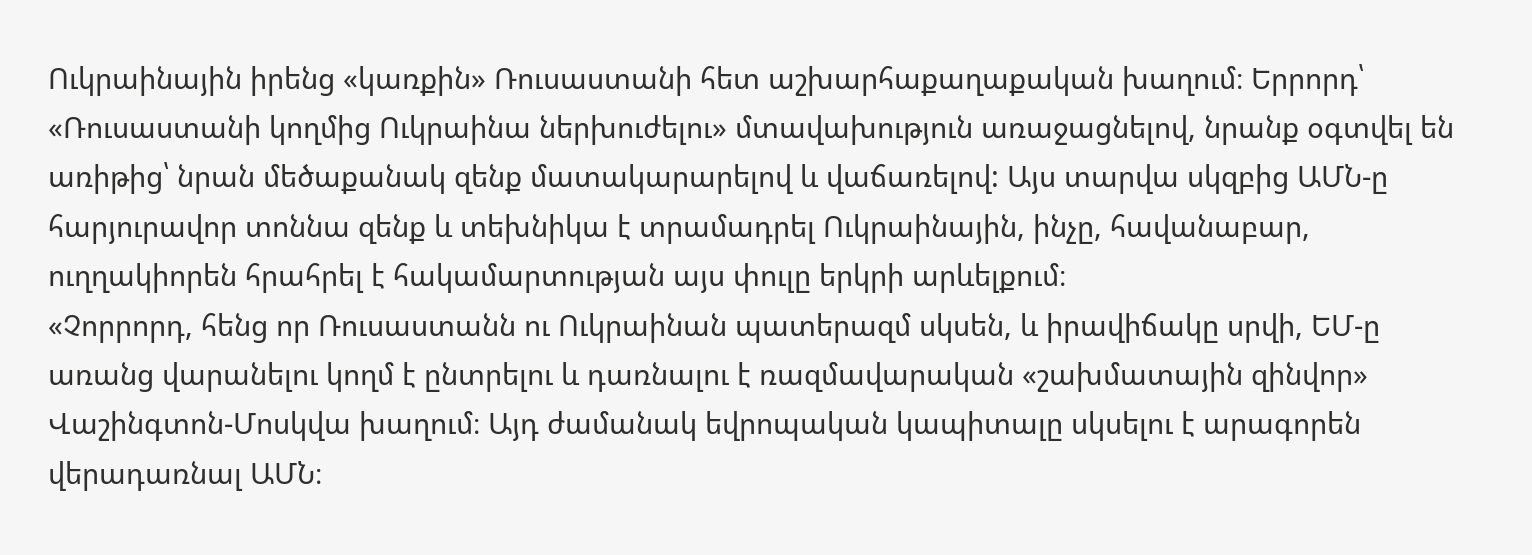Ուկրաինային իրենց «կառքին» Ռուսաստանի հետ աշխարհաքաղաքական խաղում։ Երրորդ՝ «Ռուսաստանի կողմից Ուկրաինա ներխուժելու» մտավախություն առաջացնելով, նրանք օգտվել են առիթից՝ նրան մեծաքանակ զենք մատակարարելով և վաճառելով: Այս տարվա սկզբից ԱՄՆ-ը հարյուրավոր տոննա զենք և տեխնիկա է տրամադրել Ուկրաինային, ինչը, հավանաբար, ուղղակիորեն հրահրել է հակամարտության այս փուլը երկրի արևելքում։
«Չորրորդ, հենց որ Ռուսաստանն ու Ուկրաինան պատերազմ սկսեն, և իրավիճակը սրվի, ԵՄ-ը առանց վարանելու կողմ է ընտրելու և դառնալու է ռազմավարական «շախմատային զինվոր» Վաշինգտոն-Մոսկվա խաղում։ Այդ ժամանակ եվրոպական կապիտալը սկսելու է արագորեն վերադառնալ ԱՄՆ։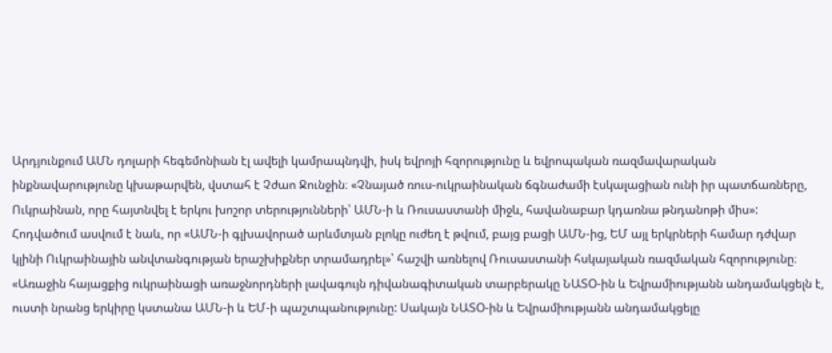Արդյունքում ԱՄՆ դոլարի հեգեմոնիան էլ ավելի կամրապնդվի, իսկ եվրոյի հզորությունը և եվրոպական ռազմավարական ինքնավարությունը կխաթարվեն, վստահ է Չժաո Ջունջին։ «Չնայած ռուս-ուկրաինական ճգնաժամի էսկալացիան ունի իր պատճառները, Ուկրաինան, որը հայտնվել է երկու խոշոր տերությունների՝ ԱՄՆ-ի և Ռուսաստանի միջև, հավանաբար կդառնա թնդանոթի միս»:
Հոդվածում ասվում է նաև, որ «ԱՄՆ-ի գլխավորած արևմտյան բլոկը ուժեղ է թվում, բայց բացի ԱՄՆ-ից, ԵՄ այլ երկրների համար դժվար կլինի Ուկրաինային անվտանգության երաշխիքներ տրամադրել»՝ հաշվի առնելով Ռուսաստանի հսկայական ռազմական հզորությունը։ «Առաջին հայացքից ուկրաինացի առաջնորդների լավագույն դիվանագիտական տարբերակը ՆԱՏՕ-ին և Եվրամիությանն անդամակցելն է, ուստի նրանց երկիրը կստանա ԱՄՆ-ի և ԵՄ-ի պաշտպանությունը: Սակայն ՆԱՏՕ-ին և Եվրամիությանն անդամակցելը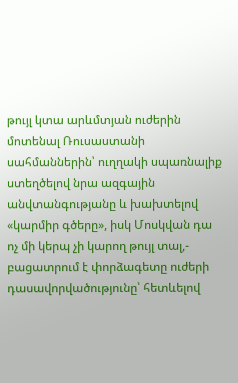թույլ կտա արևմտյան ուժերին մոտենալ Ռուսաստանի սահմաններին՝ ուղղակի սպառնալիք ստեղծելով նրա ազգային անվտանգությանը և խախտելով «կարմիր գծերը», իսկ Մոսկվան դա ոչ մի կերպ չի կարող թույլ տալ,- բացատրում է փորձագետը ուժերի դասավորվածությունը՝ հետևելով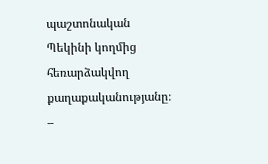պաշտոնական Պեկինի կողմից հեռարձակվող քաղաքականությանը։ –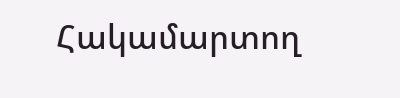Հակամարտող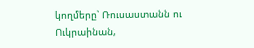կողմերը՝ Ռուսաստանն ու Ուկրաինան,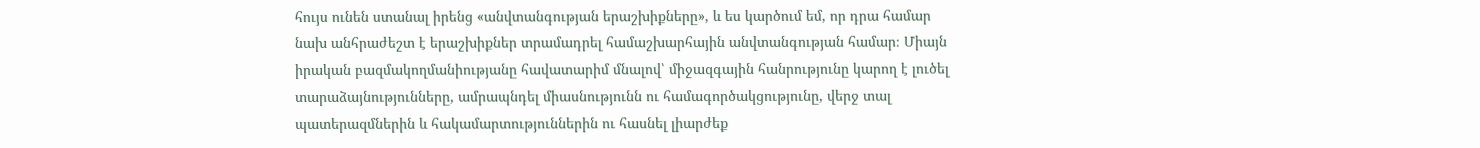հույս ունեն ստանալ իրենց «անվտանգության երաշխիքները», և ես կարծում եմ, որ դրա համար նախ անհրաժեշտ է երաշխիքներ տրամադրել համաշխարհային անվտանգության համար։ Միայն իրական բազմակողմանիությանը հավատարիմ մնալով՝ միջազգային հանրությունը կարող է լուծել տարաձայնությունները, ամրապնդել միասնությունն ու համագործակցությունը, վերջ տալ պատերազմներին և հակամարտություններին ու հասնել լիարժեք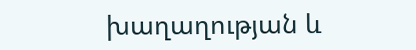խաղաղության և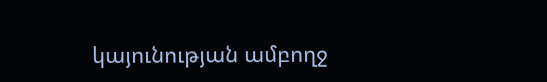կայունության ամբողջ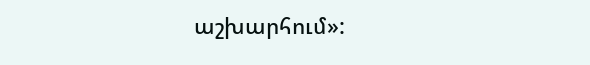աշխարհում»: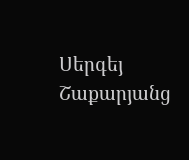Սերգեյ Շաքարյանց